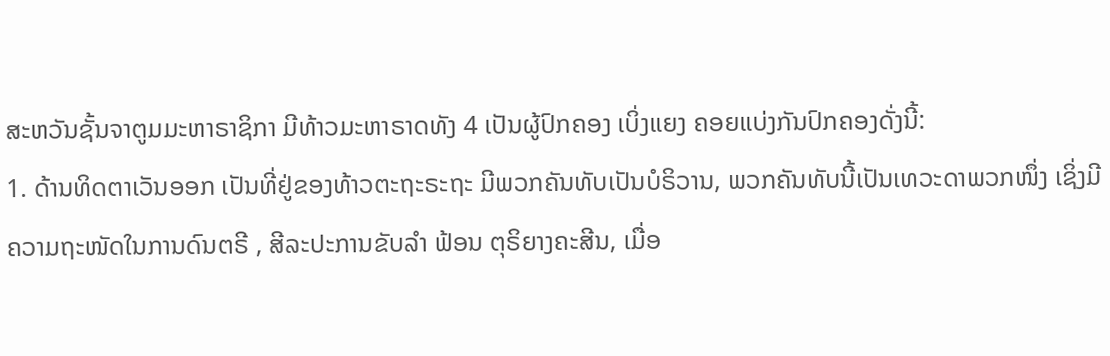ສະຫວັນຊັ້ນຈາຕູມມະຫາຣາຊິກາ ມີທ້າວມະຫາຣາດທັງ 4 ເປັນຜູ້ປົກຄອງ ເບິ່ງແຍງ ຄອຍແບ່ງກັນປົກຄອງດັ່ງນີ້:
1. ດ້ານທິດຕາເວັນອອກ ເປັນທີ່ຢູ່ຂອງທ້າວຕະຖະຣະຖະ ມີພວກຄັນທັບເປັນບໍຣິວານ, ພວກຄັນທັບນີ້ເປັນເທວະດາພວກໜຶ່ງ ເຊິ່ງມີຄວາມຖະໜັດໃນການດົນຕຣີ , ສີລະປະການຂັບລໍາ ຟ້ອນ ຕຸຣິຍາງຄະສີນ, ເມື່ອ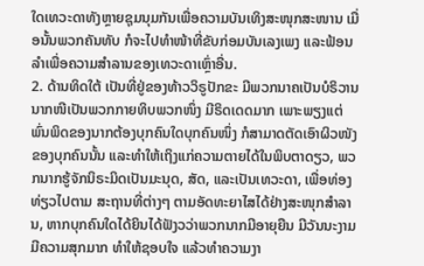ໃດເທວະດາທັງຫຼາຍຊຸມນຸມກັນເພື່ອຄວາມບັນເທິງສະໜຸກສະໜານ ເມື່ອນັ້ນພວກຄັນທັບ ກໍຈະໄປທຳໜ້າທີ່ຂັບກ່ອມບັນເລງເພງ ແລະຟ້ອນລຳເພື່ອຄວາມສຳລານຂອງເທວະດາເຫຼົ່າອື່ນ.
2. ດ້ານທິດໃຕ້ ເປັນທີ່ຢູ່ຂອງທ້າວວິຣູປັກຂະ ມີພວກນາຄເປັນບໍຣິວານ ນາກໜີເປັນພວກກາຍທິບພວກໜຶ່ງ ມີຣິດເດດມາກ ເພາະພຽງແຕ່ພົ່ນພິດຂອງນາກຕ້ອງບຸກຄົນໃດບຸກຄົນໜຶ່ງ ກໍສາມາດຕັດເອົາຜິວໜັງຂອງບຸກຄົນນັ້ນ ແລະທຳໃຫ້ເຖິງແກ່ຄວາມຕາຍໄດ້ໃນພິບຕາດຽວ, ພວກນາກຮູ້ຈັກນິຣະມິດເປັນມະນຸດ, ສັດ, ແລະເປັນເທວະດາ, ເພື່ອທ່ອງທ່ຽວໄປຕາມ ສະຖານທີ່ຕ່າງໆ ຕາມອັດທະຍາໄສໄດ້ຢ່າງສະໜຸກສຳລານ, ຫາກບຸກຄົນໃດໄດ້ຍິນໄດ້ຟັງວວ່າພວກນາກມີອາຍຸຍືນ ມີວັນນະງາມ ມີຄວາມສຸກມາກ ທຳໃຫ້ຊອບໃຈ ແລ້ວທຳຄວາມງາ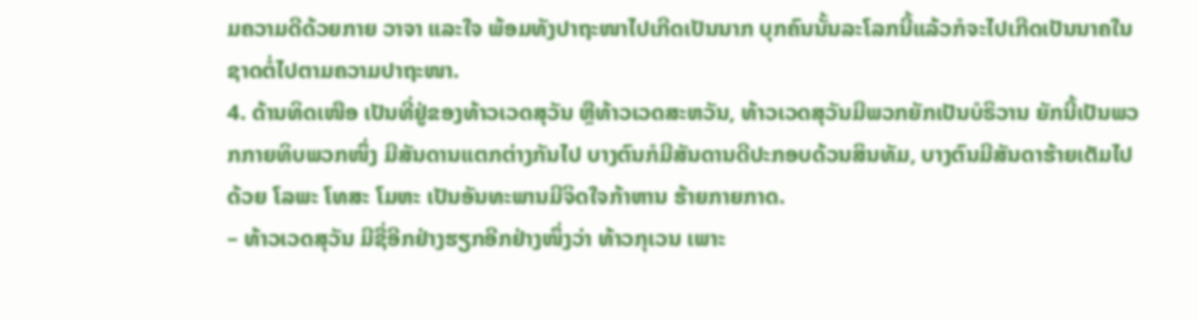ມຄວາມດີດ້ວຍກາຍ ວາຈາ ແລະໃຈ ພ້ອມທັງປາຖະໜາໄປເກີດເປັນນາກ ບຸກຄົນນັ້ນລະໂລກນີ້ແລ້ວກໍຈະໄປເກີດເປັນນາຄໃນຊາດຕໍ່ໄປຕາມຄວາມປາຖະໜາ.
4. ດ້ານທິດເໜືອ ເປັນທີ່ຢູ່ຂອງທ້າວເວດສຸວັນ ຫຼືທ້າວເວດສະຫວັນ, ທ້າວເວດສຸວັນມີພວກຍັກເປັນບໍຣິວານ ຍັກນີ້ເປັນພວກກາຍທິບພວກໜຶ່ງ ມີສັນດານແຕກຕ່າງກັນໄປ ບາງຕົນກໍມີສັນດານດີປະກອບດ້ວນສິນທັມ, ບາງຕົນມີສັນດາຮ້າຍເຕັມໄປດ້ວຍ ໂລພະ ໂທສະ ໂມຫະ ເປັນອັນທະພານມີຈິດໃຈກ້າຫານ ຮ້າຍກາຍກາດ.
– ທ້າວເວດສຸວັນ ມີຊື່ອີກຢ່າງຮຽກອີກຢ່າງໜຶ່ງວ່າ ທ້າວກຸເວນ ເພາະ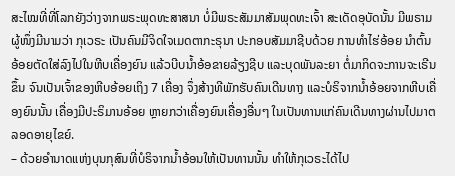ສະໄໝທີ່ທີ່ໂລກຍັງວ່າງຈາກພຣະພຸດທະສາສນາ ບໍ່ມີພຣະສັມມາສັມພຸດທະເຈົ້າ ສະເດັດອຸບັດນັ້ນ ມີພຣາມຜູ້ໜຶ່ງມີນາມວ່າ ກຸເວຣະ ເປັນຄົນມີຈິດໃຈເມດຕາກະຣຸນາ ປະກອບສັມມາຊີບດ້ວຍ ການທຳໄຮ່ອ້ອຍ ນຳຕົ້ນອ້ອຍຕັດໃສ່ລົງໄປໃນຫີບເຄື່ອງຍົນ ແລ້ວບີບນ້ຳອ້ອຂາຍລ້ຽງຊີບ ແລະບຸດພັນລະຍາ ຕໍ່ມາກິດຈະການຈະເຣີນຂຶ້ນ ຈົນເປັນເຈົ້າຂອງຫີບອ້ອຍເຖິງ 7 ເຄື່ອງ ຈຶ່ງສ້າງທີພັກຮັບຄົນເດີນທາງ ແລະບໍຣິຈາກນ້ຳອ້ອຍຈາກຫີບເຄື່ອງຍົນນັ້ນ ເຄື່ອງມີປະຣິມານອ້ອຍ ຫຼາຍກວ່າເຄື່ອງຍົນເຄື່ອງອື່ນໆ ໃນເປັນທານແກ່ຄົນເດີນທາງຜ່ານໄປມາຕລອດອາຍຸໄຂຍ໌.
– ດ້ວຍອຳນາດແຫ່ງບຸນກຸສົນທີ່ບໍຣິຈາກນໍ້າອ້ອນໃຫ້ເປັນທານນັ້ນ ທຳໃຫ້ກຸເວຣະໄດ້ໄປ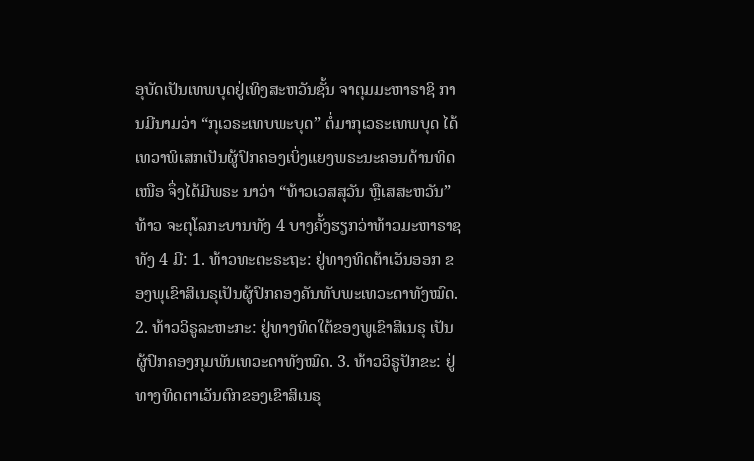ອຸບັດເປັນເທພບຸດຢູ່ເທິງສະຫວັນຊັ້ນ ຈາຕຸມມະຫາຣາຊິ ການມີນາມວ່າ “ກຸເວຣະເທບພະບຸດ” ຕໍ່ມາກຸເວຣະເທພບຸດ ໄດ້ເທວາພິເສກເປັນຜູ້ປົກຄອງເບິ່ງແຍງພຣະນະຄອນດ້ານທິດເໜືອ ຈຶ່ງໄດ້ມີພຣະ ນາວ່າ “ທ້າວເວສສຸວັນ ຫຼືເສສະຫວັນ”
ທ້າວ ຈະຕຸໂລກະບານທັງ 4 ບາງຄັ້ງຮຽກວ່າທ້າວມະຫາຣາຊທັງ 4 ມີ: 1. ທ້າວທະຕະຣະຖະ: ຢູ່ທາງທິດຕ້າເວັນອອກ ຂອງພຸເຂົາສິເນຣຸເປັນຜູ້ປົກຄອງຄັນທັບພະເທວະດາທັງໝົດ. 2. ທ້າວວິຣູລະຫະກະ: ຢູ່ທາງທິດໃຕ້ຂອງພູເຂົາສິເນຣຸ ເປັນຜູ້ປົກຄອງກຸມພັນເທວະດາທັງໝົດ. 3. ທ້າວວິຣູປັກຂະ: ຢູ່ທາງທິດຕາເວັນຕົກຂອງເຂົາສິເນຣຸ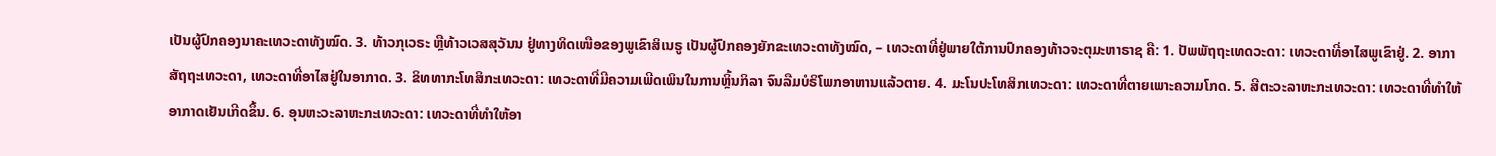ເປັນຜູ້ປົກຄອງນາຄະເທວະດາທັງໝົດ. 3. ທ້າວກຸເວຣະ ຫຼືທ້າວເວສສຸວັນນ ຢູ່ທາງທິດເໜືອຂອງພູເຂົາສິເນຣູ ເປັນຜູ້ປົກຄອງຍັກຂະເທວະດາທັງໝົດ, – ເທວະດາທີ່ຢູ່ພາຍໃຕ້ການປົກຄອງທ້າວຈະຕຸມະຫາຣາຊ ຄື: 1. ປັພພັຖຖະເທດວະດາ: ເທວະດາທີ່ອາໄສພູເຂົາຢູ່. 2. ອາກາສັຖຖະເທວະດາ, ເທວະດາທີ່ອາໄສຢູ່ໃນອາກາດ. 3. ຂິທທາກະໂທສິກະເທວະດາ: ເທວະດາທີ່ມີຄວາມເພີດເພິນໃນການຫຼິ້ນກິລາ ຈົນລືມບໍຣິໂພກອາຫານແລ້ວຕາຍ. 4. ມະໂນປະໂທສິກເທວະດາ: ເທວະດາທີ່ຕາຍເພາະຄວາມໂກດ. 5. ສີຕະວະລາຫະກະເທວະດາ: ເທວະດາທີ່ທໍາໃຫ້ອາກາດເຢັນເກີດຂຶ້ນ. 6. ອຸນຫະວະລາຫະກະເທວະດາ: ເທວະດາທີ່ທຳໃຫ້ອາ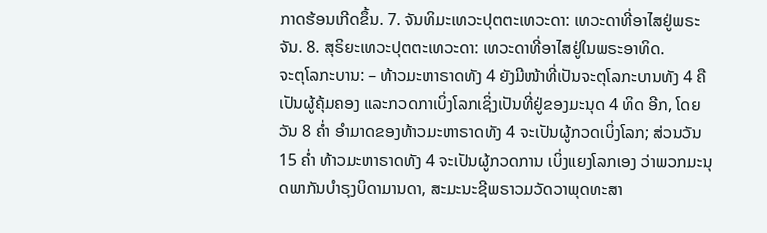ກາດຮ້ອນເກີດຂຶ້ນ. 7. ຈັນທິມະເທວະປຸຕຕະເທວະດາ: ເທວະດາທີ່ອາໄສຢູ່ພຣະຈັນ. 8. ສຸຣິຍະເທວະປຸຕຕະເທວະດາ: ເທວະດາທີ່ອາໄສຢູ່ໃນພຣະອາທິດ.
ຈະຕຸໂລກະບານ: – ທ້າວມະຫາຣາດທັງ 4 ຍັງມີໜ້າທີ່ເປັນຈະຕຸໂລກະບານທັງ 4 ຄືເປັນຜູ້ຄຸ້ມຄອງ ແລະກວດກາເບິ່ງໂລກເຊິ່ງເປັນທີ່ຢູ່ຂອງມະນຸດ 4 ທິດ ອີກ, ໂດຍວັນ 8 ຄ່ຳ ອຳມາດຂອງທ້າວມະຫາຣາດທັງ 4 ຈະເປັນຜູ້ກວດເບິ່ງໂລກ; ສ່ວນວັນ 15 ຄ່ຳ ທ້າວມະຫາຣາດທັງ 4 ຈະເປັນຜູ້ກວດການ ເບິ່ງແຍງໂລກເອງ ວ່າພວກມະນຸດພາກັນບຳຣຸງບິດາມານດາ, ສະມະນະຊີພຣາວມວັດວາພຸດທະສາ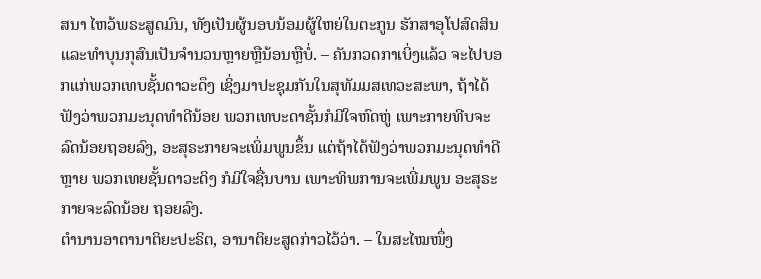ສນາ ໄຫວ້ພຣະສູດມົນ, ທັງເປັນຜູ້ນອບນ້ອມຜູ້ໃຫຍ່ໃນຕະກູນ ຮັກສາອຸໂປສົດສິນ ແລະທຳບຸນກຸສົນເປັນຈຳນວນຫຼາຍຫຼືນ້ອນຫຼືບໍ່. – ຄັນກວດກາເບິ່ງແລ້ວ ຈະໄປບອກແກ່ພວກເທບຊັ້ນດາວະດຶງ ເຊິ່ງມາປະຊຸມກັນໃນສຸທັມມສເທວະສະພາ, ຖ້າໄດ້ຟັງວ່າພວກມະນຸດທຳດີນ້ອຍ ພວກເທບະດາຊັ້ນກໍມີໃຈຫົດຫູ່ ເພາະກາຍທີບຈະລົດນ້ອຍຖອຍລົງ, ອະສຸຣະກາຍຈະເພິ່ມພູນຂຶ້ນ ແຕ່ຖ້າໄດ້ຟັງວ່າພວກມະນຸດທຳດີຫຼາຍ ພວກເທຍຊັ້ນດາວະດິງ ກໍມີໃຈຊື່ນບານ ເພາະທິພການຈະເພີ່ມພູນ ອະສຸຣະກາຍຈະລົດນ້ອຍ ຖອຍລົງ.
ຕຳນານອາຕານາຕິຍະປະຣິຕ, ອານາຕິຍະສູດກ່າວໄວ້ວ່າ. – ໃນສະໄໝໜຶ່ງ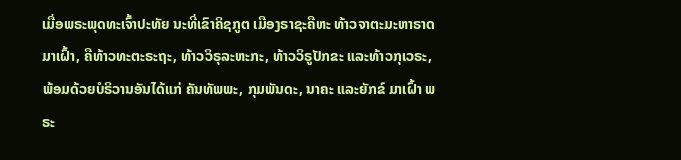ເມື່ອພຣະພຸດທະເຈົ້າປະທັຍ ນະທີ່ເຂົາຄິຊກູຕ ເມືອງຣາຊະຄືຫະ ທ້າວຈາຕະມະຫາຣາດມາເຝົ້າ, ຄືທ້າວທະຕະຣະຖະ, ທ້າວວິຣຸລະຫະກະ, ທ້າວວິຣູປັກຂະ ແລະທ້າວກຸເວຣະ, ພ້ອມດ້ວຍບໍຣິວານອັນໄດ້ແກ່ ຄັນທັພພະ, ກຸມພັນດະ, ນາຄະ ແລະຍັກຂ໌ ມາເຝົ້າ ພຣະ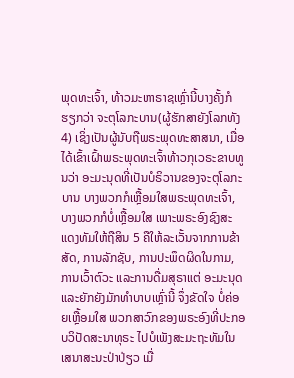ພຸດທະເຈົ້າ, ທ້າວມະຫາຣາຊເຫຼົ່ານີ້ບາງຄັ້ງກໍຮຽກວ່າ ຈະຕຸໂລກະບານ(ຜູ້ຮັກສາຍັງໂລກທັງ 4) ເຊິ່ງເປັນຜູ້ນັບຖືພຣະພຸດທະສາສນາ, ເມື່ອໄດ້ເຂົ້າເຝົ້າພຣະພຸດທະເຈົ້າທ້າວກຸເວຣະຂາບທູນວ່າ ອະມະນຸດທີ່ເປັນບໍຣິວານຂອງຈະຕຸໂລກະບານ ບາງພວກກໍເຫຼື້ອມໃສພຣະພຸດທະເຈົ້າ, ບາງພວກກໍບໍ່ເຫຼື້ອມໃສ ເພາະພຣະອົງຊົງສະແດງທັມໃຫ້ຖືສິນ 5 ຄືໃຫ້ລະເວັ້ນຈາກການຂ້າສັດ, ການລັກຊັບ, ການປະພຶດຜິດໃນກາມ, ການເວົ້າຕົວະ ແລະການດື່ມສຸຣາແຕ່ ອະມະນຸດ ແລະຍັກຍັງມັກທຳບາບເຫຼົ່ານີ້ ຈຶ່ງຂັດໃຈ ບໍ່ຄ່ອຍເຫຼື້ອມໃສ ພວກສາວົກຂອງພຣະອົງທີ່ປະກອບວິປັດສະນາທຸຣະ ໄປບໍເພັງສະມະຖະທັມໃນເສນາສະນະປ່າປ່ຽວ ເມື່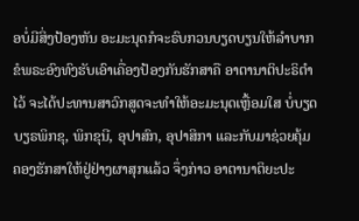ອບໍ່ມີສິ່ງປ້ອງຫັນ ອະມະນຸດກໍຈະຣົບກວນບຽດບຽນໃຫ້ລຳບາກ ຂໍພຣະອົງທົງຮັບເອົາເຄື່ອງປ້ອງກັນຮັກສາຄື ອາຕານາຕິປະຣິຕຳໄວ້ ຈະໄດ້ປະທານສາວົກສູດຈະທຳໃຫ້ອະມະນຸດເຫຼື້ອມໃສ ບໍ່ບຽດບຽຣພິກຂຸ, ພິກຂຸນີ, ອຸປາສົກ, ອຸປາສິກາ ແລະກັບມາຊ່ວຍຄຸ້ມຄອງຮັກສາໃຫ້ຢູ່ຢ່າງຜາສຸກແລ້ວ ຈຶ່ງກ່າວ ອາຕານາຕິຍະປະ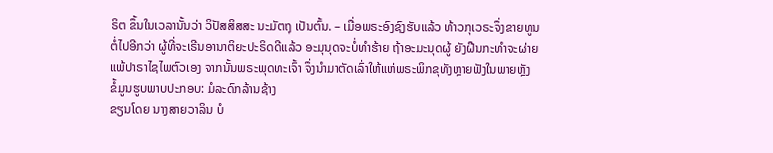ຣິຕ ຂຶ້ນໃນເວລານັ້ນວ່າ ວິປັສສິສສະ ນະມັຕຖຸ ເປັນຕົ້ນ. – ເມື່ອພຣະອົງຊົງຮັບແລ້ວ ທ້າວກຸເວຣະຈຶ່ງຂາຍທູນຕໍ່ໄປອີກວ່າ ຜູ້ທີ່ຈະເຣີນອານາຕິຍະປະຣິດດີແລ້ວ ອະມຸນຸດຈະບໍ່ທໍາຮ້າຍ ຖ້າອະມະນຸດຜູ້ ຍັງຝືນກະທຳຈະຜ່າຍແພ້ປາຣາໄຊໄພຕົວເອງ ຈາກນັ້ນພຣະພຸດທະເຈົ້າ ຈຶ່ງນໍາມາຕັດເລົ່າໃຫ້ແຫ່ພຣະພິກຂຸທັງຫຼາຍຟັງໃນພາຍຫຼັງ
ຂໍ້ມູນຮູບພາບປະກອບ: ມໍລະດົກລ້ານຊ້າງ
ຂຽນໂດຍ ນາງສາຍວາລິນ ບໍ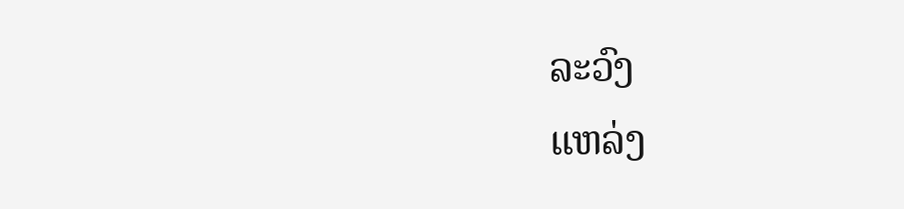ລະວົງ
ແຫລ່ງ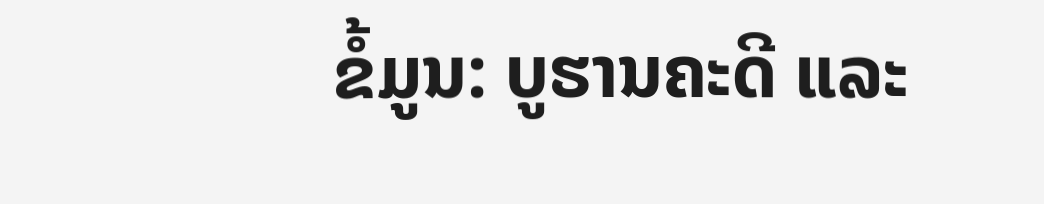ຂໍ້ມູນ: ບູຮານຄະດີ ແລະ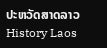ປະຫວັດສາດລາວ History Laos